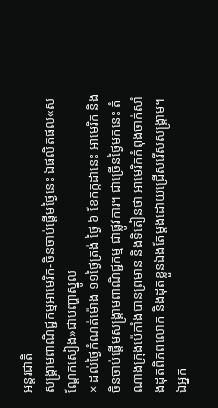អន្តរជាតិ
សង្គ្រាមពាណិជ្ជកម្មអាមេរិក-ចិនចាប់ផ្តើមថ្ងៃនេះ ឯផលិតផល«សណ្តែកសៀង»ជាបញ្ហាស្នូល
× ដល់ថ្ងៃកំណត់ម៉ោង ១១ថ្ងៃត្រង់ ថ្ងៃ ៦ ខែកក្កដានេះ អាមេរិក និងចិនចាប់ផ្តើមសង្គ្រាមពាណិជ្ជកម្ម ជាផ្លូវការ។ ជាច្រើនថ្ងៃមកនេះ តំណាងក្រុងប៉េកាំងបានព្រមាន និងទិតៀនថា អាមេរិកកំពុងចាក់សាំងដុតពិភពលោក និងដុតខ្លួនឯងតែម្តងដោយជ្រើសរើសសង្គ្រាម។ ឯអ្នក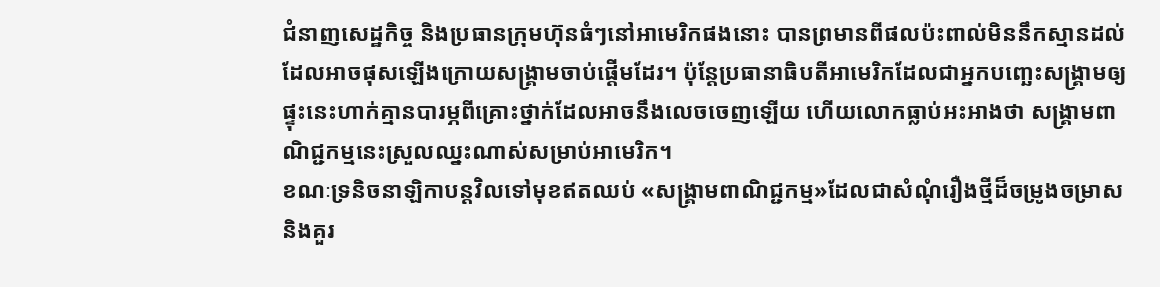ជំនាញសេដ្ឋកិច្ច និងប្រធានក្រុមហ៊ុនធំៗនៅអាមេរិកផងនោះ បានព្រមានពីផលប៉ះពាល់មិននឹកស្មានដល់ដែលអាចផុសឡើងក្រោយសង្គ្រាមចាប់ផ្តើមដែរ។ ប៉ុន្តែប្រធានាធិបតីអាមេរិកដែលជាអ្នកបញ្ឆេះសង្គ្រាមឲ្យផ្ទុះនេះហាក់គ្មានបារម្ភពីគ្រោះថ្នាក់ដែលអាចនឹងលេចចេញឡើយ ហើយលោកធ្លាប់អះអាងថា សង្គ្រាមពាណិជ្ជកម្មនេះស្រួលឈ្នះណាស់សម្រាប់អាមេរិក។
ខណៈទ្រនិចនាឡិកាបន្តវិលទៅមុខឥតឈប់ «សង្គ្រាមពាណិជ្ជកម្ម»ដែលជាសំណុំរឿងថ្មីដ៏ចម្រូងចម្រាស និងគួរ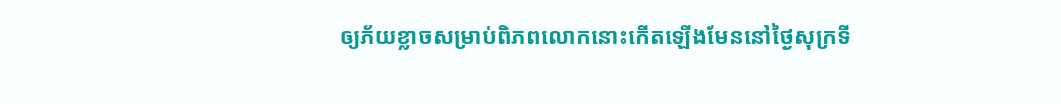ឲ្យភ័យខ្លាចសម្រាប់ពិភពលោកនោះកើតឡើងមែននៅថ្ងៃសុក្រទី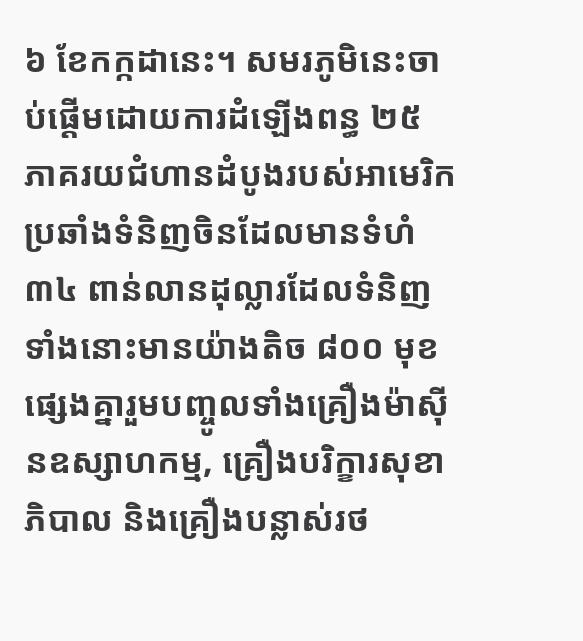៦ ខែកក្កដានេះ។ សមរភូមិនេះចាប់ផ្តើមដោយការដំឡើងពន្ធ ២៥ ភាគរយជំហានដំបូងរបស់អាមេរិកប្រឆាំងទំនិញចិនដែលមានទំហំ ៣៤ ពាន់លានដុល្លារដែលទំនិញទាំងនោះមានយ៉ាងតិច ៨០០ មុខផ្សេងគ្នារួមបញ្ចូលទាំងគ្រឿងម៉ាស៊ីនឧស្សាហកម្ម, គ្រឿងបរិក្ខារសុខាភិបាល និងគ្រឿងបន្លាស់រថ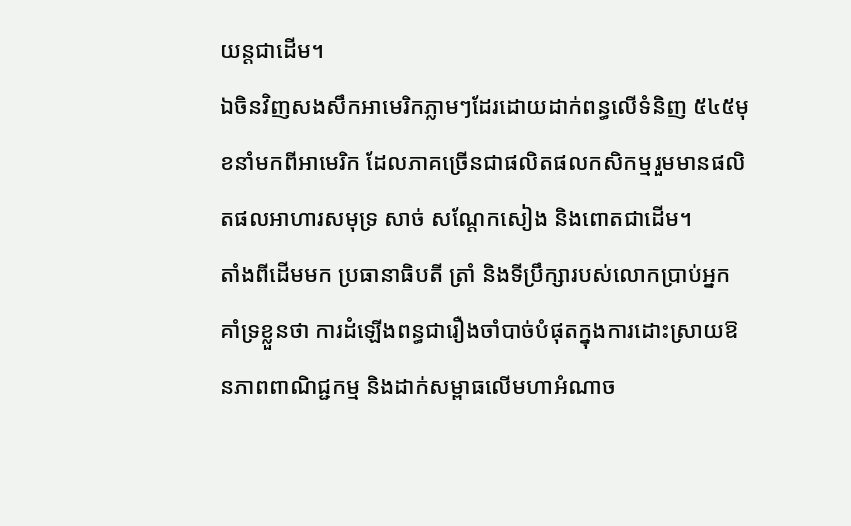យន្តជាដើម។
ឯចិនវិញសងសឹកអាមេរិកភ្លាមៗដែរដោយដាក់ពន្ធលើទំនិញ ៥៤៥មុខនាំមកពីអាមេរិក ដែលភាគច្រើនជាផលិតផលកសិកម្មរួមមានផលិតផលអាហារសមុទ្រ សាច់ សណ្តែកសៀង និងពោតជាដើម។
តាំងពីដើមមក ប្រធានាធិបតី ត្រាំ និងទីប្រឹក្សារបស់លោកប្រាប់អ្នកគាំទ្រខ្លួនថា ការដំឡើងពន្ធជារឿងចាំបាច់បំផុតក្នុងការដោះស្រាយឱនភាពពាណិជ្ជកម្ម និងដាក់សម្ពាធលើមហាអំណាច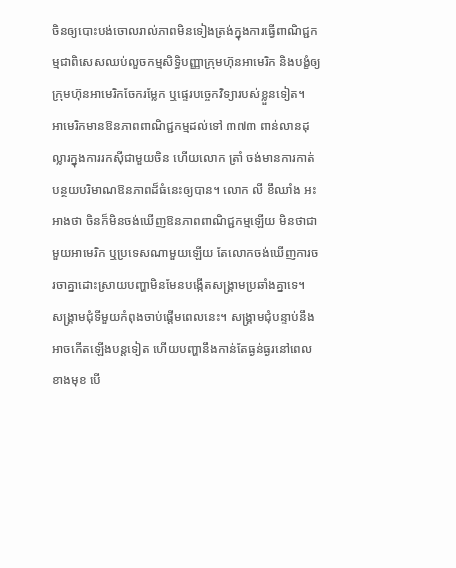ចិនឲ្យបោះបង់ចោលរាល់ភាពមិនទៀងត្រង់ក្នុងការធ្វើពាណិជ្ជកម្មជាពិសេសឈប់លួចកម្មសិទ្ធិបញ្ញាក្រុមហ៊ុនអាមេរិក និងបង្ខំឲ្យក្រុមហ៊ុនអាមេរិកចែករម្លែក ឬផ្ទេរបច្ចេកវិទ្យារបស់ខ្លួនទៀត។
អាមេរិកមានឱនភាពពាណិជ្ជកម្មដល់ទៅ ៣៧៣ ពាន់លានដុល្លារក្នុងការរកស៊ីជាមួយចិន ហើយលោក ត្រាំ ចង់មានការកាត់បន្ថយបរិមាណឱនភាពដ៏ធំនេះឲ្យបាន។ លោក លី ខឹឈាំង អះអាងថា ចិនក៏មិនចង់ឃើញឱនភាពពាណិជ្ជកម្មឡើយ មិនថាជាមួយអាមេរិក ឬប្រទេសណាមួយឡើយ តែលោកចង់ឃើញការចរចាគ្នាដោះស្រាយបញ្ហាមិនមែនបង្កើតសង្គ្រាមប្រឆាំងគ្នាទេ។
សង្គ្រាមជុំទីមួយកំពុងចាប់ផ្តើមពេលនេះ។ សង្គ្រាមជុំបន្ទាប់នឹងអាចកើតឡើងបន្តទៀត ហើយបញ្ហានឹងកាន់តែធ្ងន់ធ្ងរនៅពេលខាងមុខ បើ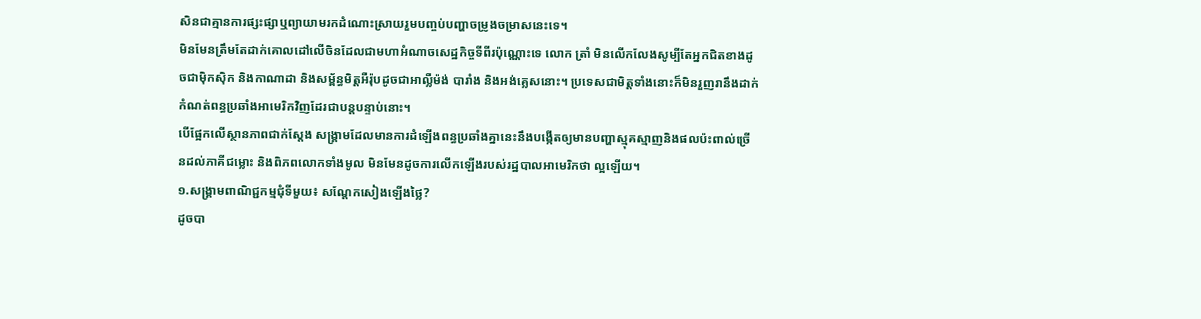សិនជាគ្មានការផ្សះផ្សាឬព្យាយាមរកដំណោះស្រាយរួមបញ្ចប់បញ្ហាចម្រូងចម្រាសនេះទេ។
មិនមែនត្រឹមតែដាក់គោលដៅលើចិនដែលជាមហាអំណាចសេដ្ឋកិច្ចទីពីរប៉ុណ្ណោះទេ លោក ត្រាំ មិនលើកលែងសូម្បីតែអ្នកជិតខាងដូចជាម៉ិកស៊ិក និងកាណាដា និងសម្ព័ន្ធមិត្តអឺរ៉ុបដូចជាអាល្លឺម៉ង់ បារាំង និងអង់គ្លេសនោះ។ ប្រទេសជាមិត្តទាំងនោះក៏មិនរួញរានឹងដាក់កំណត់ពន្ធប្រឆាំងអាមេរិកវិញដែរជាបន្តបន្ទាប់នោះ។
បើផ្អែកលើស្ថានភាពជាក់ស្តែង សង្គ្រាមដែលមានការដំឡើងពន្ធប្រឆាំងគ្នានេះនឹងបង្កើតឲ្យមានបញ្ហាស្មុគស្មាញនិងផលប៉ះពាល់ច្រើនដល់ភាគីជម្លោះ និងពិភពលោកទាំងមូល មិនមែនដូចការលើកឡើងរបស់រដ្ឋបាលអាមេរិកថា ល្អឡើយ។
១.សង្គ្រាមពាណិជ្ជកម្មជុំទីមួយ៖ សណ្តែកសៀងឡើងថ្លៃ?
ដូចបា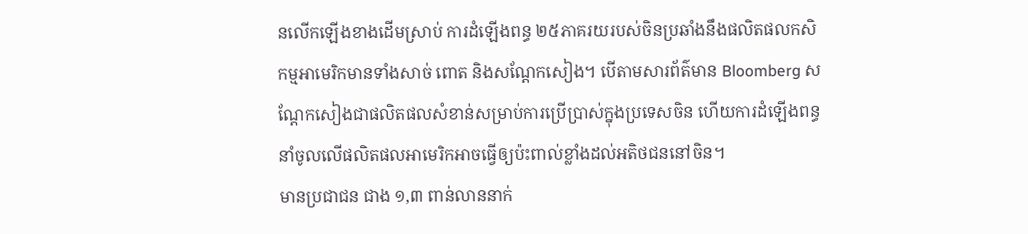នលើកឡើងខាងដើមស្រាប់ ការដំឡើងពន្ធ ២៥ភាគរយរបស់ចិនប្រឆាំងនឹងផលិតផលកសិកម្មអាមេរិកមានទាំងសាច់ ពោត និងសណ្តែកសៀង។ បើតាមសារព័ត៌មាន Bloomberg សណ្តែកសៀងជាផលិតផលសំខាន់សម្រាប់ការប្រើប្រាស់ក្នុងប្រទេសចិន ហើយការដំឡើងពន្ធនាំចូលលើផលិតផលអាមេរិកអាចធ្វើឲ្យប៉ះពាល់ខ្លាំងដល់អតិថជននៅចិន។
មានប្រជាជន ជាង ១,៣ ពាន់លាននាក់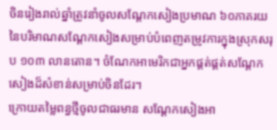ចិនរៀងរាល់ឆ្នាំត្រូវនាំចូលសណ្តែកសៀងប្រមាណ ៦០ភាគរយនៃបរិមាណសណ្តែកសៀងសម្រាប់បំពេញតម្រូវការក្នុងស្រុកសរុប ១០៣ លានតោន។ ចំណែកអាមេរិកជាអ្នកផ្គត់ផ្គត់សណ្តែកសៀងដ៏សំខាន់សម្រាប់ចិនដែរ។
ក្រោយតម្លៃពន្ធថ្មីចូលជាធរមាន សណ្តែកសៀងអា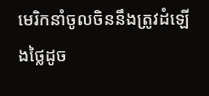មេរិកនាំចូលចិននឹងត្រូវដំឡើងថ្លៃដូច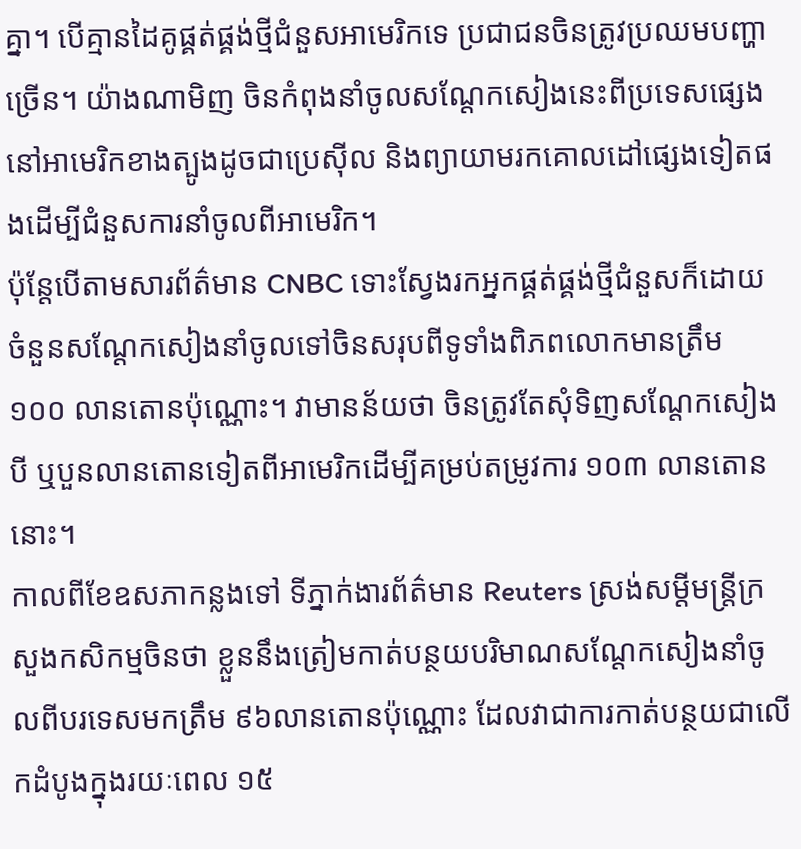គ្នា។ បើគ្មានដៃគូផ្គត់ផ្គង់ថ្មីជំនួសអាមេរិកទេ ប្រជាជនចិនត្រូវប្រឈមបញ្ហាច្រើន។ យ៉ាងណាមិញ ចិនកំពុងនាំចូលសណ្តែកសៀងនេះពីប្រទេសផ្សេងនៅអាមេរិកខាងត្បូងដូចជាប្រេស៊ីល និងព្យាយាមរកគោលដៅផ្សេងទៀតផងដើម្បីជំនួសការនាំចូលពីអាមេរិក។
ប៉ុន្តែបើតាមសារព័ត៌មាន CNBC ទោះស្វែងរកអ្នកផ្គត់ផ្គង់ថ្មីជំនួសក៏ដោយ ចំនួនសណ្តែកសៀងនាំចូលទៅចិនសរុបពីទូទាំងពិភពលោកមានត្រឹម ១០០ លានតោនប៉ុណ្ណោះ។ វាមានន័យថា ចិនត្រូវតែសុំទិញសណ្តែកសៀងបី ឬបួនលានតោនទៀតពីអាមេរិកដើម្បីគម្រប់តម្រូវការ ១០៣ លានតោននោះ។
កាលពីខែឧសភាកន្លងទៅ ទីភ្នាក់ងារព័ត៌មាន Reuters ស្រង់សម្តីមន្ត្រីក្រសួងកសិកម្មចិនថា ខ្លួននឹងត្រៀមកាត់បន្ថយបរិមាណសណ្តែកសៀងនាំចូលពីបរទេសមកត្រឹម ៩៦លានតោនប៉ុណ្ណោះ ដែលវាជាការកាត់បន្ថយជាលើកដំបូងក្នុងរយៈពេល ១៥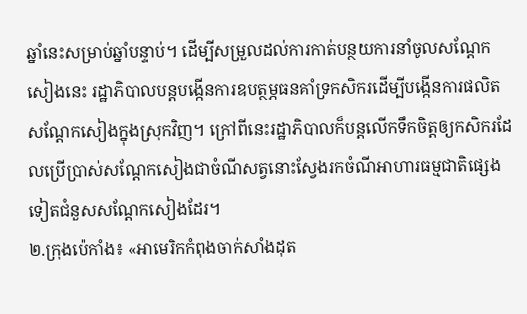ឆ្នាំនេះសម្រាប់ឆ្នាំបន្ទាប់។ ដើម្បីសម្រួលដល់ការកាត់បន្ថយការនាំចូលសណ្តែកសៀងនេះ រដ្ឋាភិបាលបន្តបង្កើនការឧបត្ថម្ភធនគាំទ្រកសិករដើម្បីបង្កើនការផលិតសណ្តែកសៀងក្នុងស្រុកវិញ។ ក្រៅពីនេះរដ្ឋាភិបាលក៏បន្តលើកទឹកចិត្តឲ្យកសិករដែលប្រើប្រាស់សណ្តែកសៀងជាចំណីសត្វនោះស្វែងរកចំណីអាហារធម្មជាតិផ្សេងទៀតជំនួសសណ្តែកសៀងដែរ។
២.ក្រុងប៉េកាំង៖ «អាមេរិកកំពុងចាក់សាំងដុត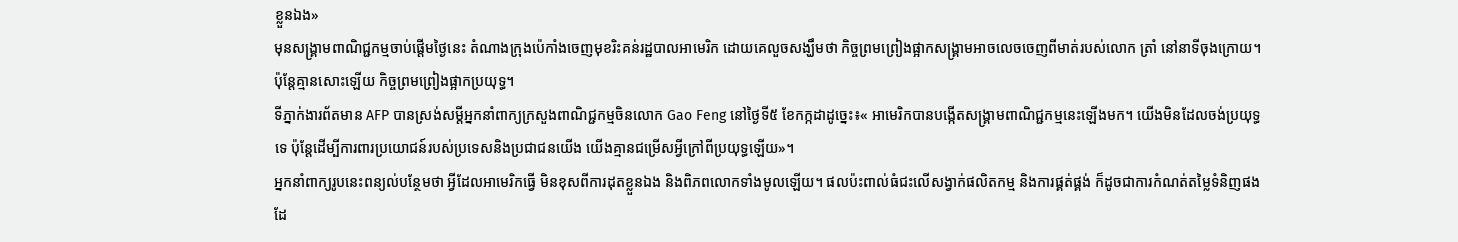ខ្លួនឯង»
មុនសង្គ្រាមពាណិជ្ជកម្មចាប់ផ្តើមថ្ងៃនេះ តំណាងក្រុងប៉េកាំងចេញមុខរិះគន់រដ្ឋបាលអាមេរិក ដោយគេលួចសង្ឃឹមថា កិច្ចព្រមព្រៀងផ្អាកសង្គ្រាមអាចលេចចេញពីមាត់របស់លោក ត្រាំ នៅនាទីចុងក្រោយ។ ប៉ុន្តែគ្មានសោះឡើយ កិច្ចព្រមព្រៀងផ្អាកប្រយុទ្ធ។
ទីភ្នាក់ងារព័តមាន AFP បានស្រង់សម្តីអ្នកនាំពាក្យក្រសួងពាណិជ្ជកម្មចិនលោក Gao Feng នៅថ្ងៃទី៥ ខែកក្កដាដូច្នេះ៖« អាមេរិកបានបង្កើតសង្គ្រាមពាណិជ្ជកម្មនេះឡើងមក។ យើងមិនដែលចង់ប្រយុទ្ធទេ ប៉ុន្តែដើម្បីការពារប្រយោជន៍របស់ប្រទេសនិងប្រជាជនយើង យើងគ្មានជម្រើសអ្វីក្រៅពីប្រយុទ្ធឡើយ»។
អ្នកនាំពាក្យរូបនេះពន្យល់បន្ថែមថា អ្វីដែលអាមេរិកធ្វើ មិនខុសពីការដុតខ្លួនឯង និងពិភពលោកទាំងមូលឡើយ។ ផលប៉ះពាល់ធំជះលើសង្វាក់ផលិតកម្ម និងការផ្គត់ផ្គង់ ក៏ដូចជាការកំណត់តម្លៃទំនិញផងដែ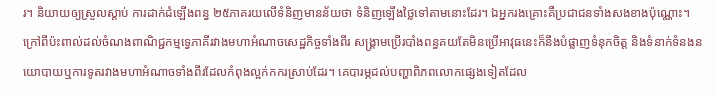រ។ និយាយឲ្យស្រួលស្តាប់ ការដាក់ដំឡើងពន្ធ ២៥ភាគរយលើទំនិញមានន័យថា ទំនិញឡើងថ្លៃទៅតាមនោះដែរ។ ឯអ្នករងគ្រោះគឺប្រជាជនទាំងសងខាងប៉ុណ្ណោះ។
ក្រៅពីប៉ះពាល់ដល់ចំណងពាណិជ្ជកម្មទ្វេភាគីរវាងមហាអំណាចសេដ្ឋកិច្ចទាំងពីរ សង្គ្រាមប្រើរបាំងពន្ធគយតែមិនប្រើអាវុធនេះក៏នឹងបំផ្លាញទំនុកចិត្ត និងទំនាក់ទំនងនយោបាយឬការទូតរវាងមហាអំណាចទាំងពីរដែលកំពុងល្អក់កករស្រាប់ដែរ។ គេបារម្ភដល់បញ្ហាពិភពលោកផ្សេងទៀតដែល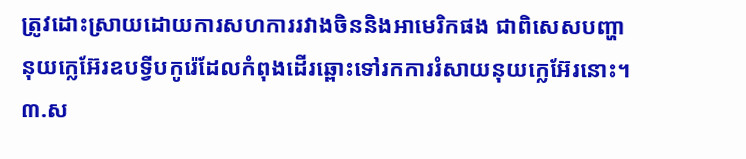ត្រូវដោះស្រាយដោយការសហការរវាងចិននិងអាមេរិកផង ជាពិសេសបញ្ហានុយក្លេអ៊ែរឧបទ្វីបកូរ៉េដែលកំពុងដើរឆ្ពោះទៅរកការរំសាយនុយក្លេអ៊ែរនោះ។
៣.ស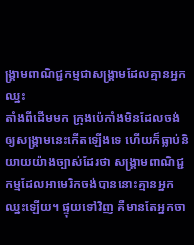ង្គ្រាមពាណិជ្ជកម្មជាសង្គ្រាមដែលគ្មានអ្នកឈ្នះ
តាំងពីដើមមក ក្រុងប៉េកាំងមិនដែលចង់ឲ្យសង្គ្រាមនេះកើតឡើងទេ ហើយក៏ធ្លាប់និយាយយ៉ាងច្បាស់ដែរថា សង្គ្រាមពាណិជ្ជកម្មដែលអាមេរិកចង់បាននោះគ្មានអ្នកឈ្នះឡើយ។ ផ្ទុយទៅវិញ គឺមានតែអ្នកចា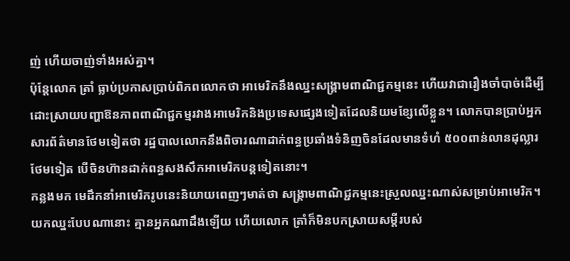ញ់ ហើយចាញ់ទាំងអស់គ្នា។
ប៉ុន្តែលោក ត្រាំ ធ្លាប់ប្រកាសប្រាប់ពិភពលោកថា អាមេរិកនឹងឈ្នះសង្គ្រាមពាណិជ្ជកម្មនេះ ហើយវាជារឿងចាំបាច់ដើម្បីដោះស្រាយបញ្ហាឱនភាពពាណិជ្ជកម្មរវាងអាមេរិកនិងប្រទេសផ្សេងទៀតដែលនិយមខ្សែលើខ្លួន។ លោកបានប្រាប់អ្នកសារព័ត៌មានថែមទៀតថា រដ្ឋបាលលោកនឹងពិចារណាដាក់ពន្ធប្រឆាំងទំនិញចិនដែលមានទំហំ ៥០០ពាន់លានដុល្លារថែមទៀត បើចិនហ៊ានដាក់ពន្ធសងសឹកអាមេរិកបន្តទៀតនោះ។
កន្លងមក មេដឹកនាំអាមេរិករូបនេះនិយាយពេញៗមាត់ថា សង្គ្រាមពាណិជ្ជកម្មនេះស្រួលឈ្នះណាស់សម្រាប់អាមេរិក។ យកឈ្នះបែបណានោះ គ្មានអ្នកណាដឹងឡើយ ហើយលោក ត្រាំក៏មិនបកស្រាយសម្តីរបស់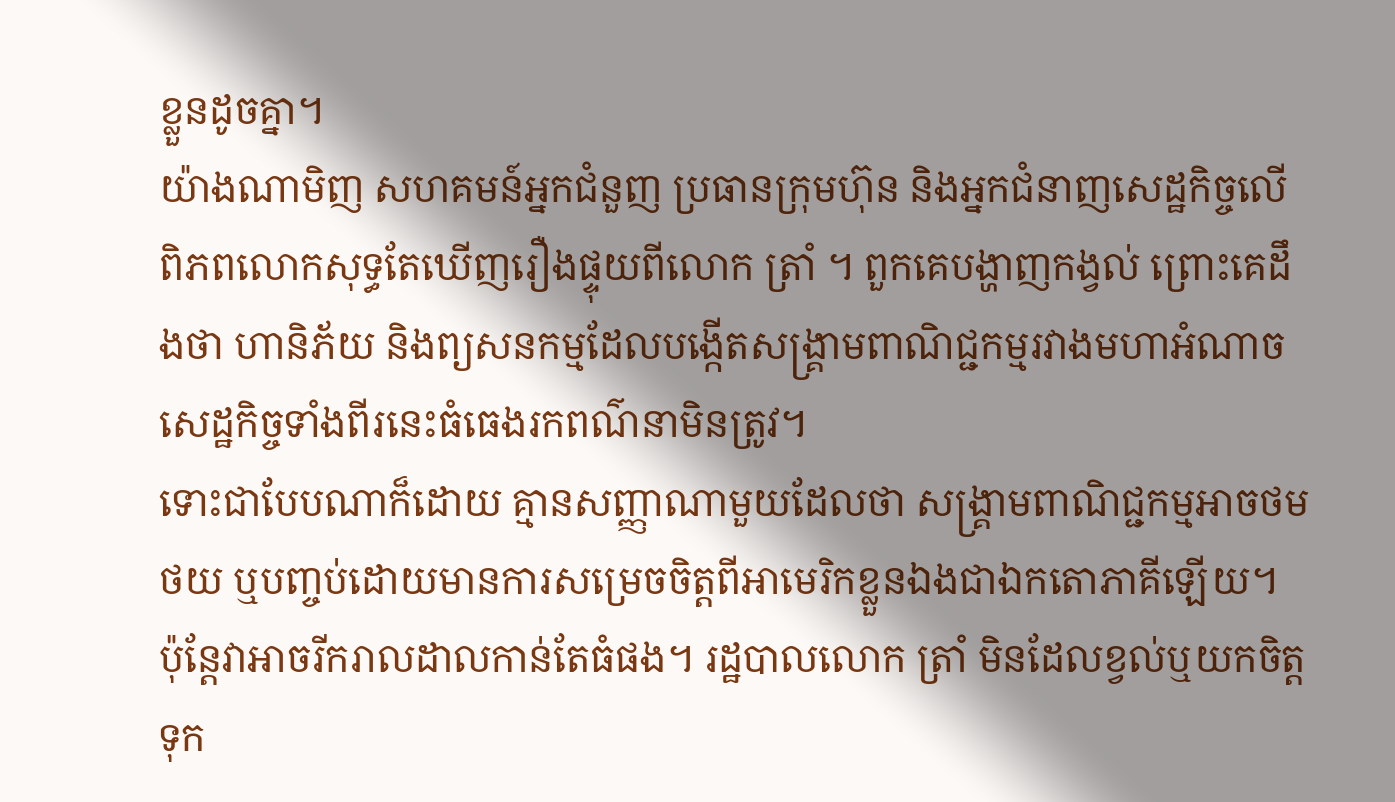ខ្លួនដូចគ្នា។
យ៉ាងណាមិញ សហគមន៍អ្នកជំនួញ ប្រធានក្រុមហ៊ុន និងអ្នកជំនាញសេដ្ឋកិច្ចលើពិភពលោកសុទ្ធតែឃើញរឿងផ្ទុយពីលោក ត្រាំ ។ ពួកគេបង្ហាញកង្វល់ ព្រោះគេដឹងថា ហានិភ័យ និងព្យសនកម្មដែលបង្កើតសង្គ្រាមពាណិជ្ជកម្មរវាងមហាអំណាចសេដ្ឋកិច្ចទាំងពីរនេះធំធេងរកពណ៌នាមិនត្រូវ។
ទោះជាបែបណាក៏ដោយ គ្មានសញ្ញាណាមួយដែលថា សង្គ្រាមពាណិជ្ជកម្មអាចថមថយ ឬបញ្ចប់ដោយមានការសម្រេចចិត្តពីអាមេរិកខ្លួនឯងជាឯកតោភាគីឡើយ។ ប៉ុន្តែវាអាចរីករាលដាលកាន់តែធំផង។ រដ្ឋបាលលោក ត្រាំ មិនដែលខ្វល់ឬយកចិត្តទុក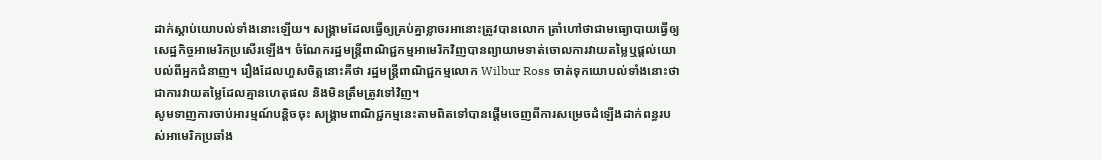ដាក់ស្តាប់យោបល់ទាំងនោះឡើយ។ សង្គ្រាមដែលធ្វើឲ្យគ្រប់គ្នាខ្លាចរអានោះត្រូវបានលោក ត្រាំហៅថាជាមធ្យោបាយធ្វើឲ្យសេដ្ឋកិច្ចអាមេរិកប្រសើរឡើង។ ចំណែករដ្ឋមន្ត្រីពាណិជ្ជកម្មអាមេរិកវិញបានព្យាយាមទាត់ចោលការវាយតម្លៃឬផ្តល់យោបល់ពីអ្នកជំនាញ។ រឿងដែលហួសចិត្តនោះគឺថា រដ្ឋមន្ត្រីពាណិជ្ជកម្មលោក Wilbur Ross ចាត់ទុកយោបល់ទាំងនោះថា ជាការវាយតម្លៃដែលគ្មានហេតុផល និងមិនត្រឹមត្រូវទៅវិញ។
សូមទាញការចាប់អារម្មណ៍បន្តិចចុះ សង្គ្រាមពាណិជ្ជកម្មនេះតាមពិតទៅបានផ្តើមចេញពីការសម្រេចដំឡើងដាក់ពន្ធរបស់អាមេរិកប្រឆាំង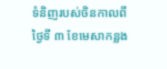ទំនិញរបស់ចិនកាលពីថ្ងៃទី ៣ ខែមេសាកន្លង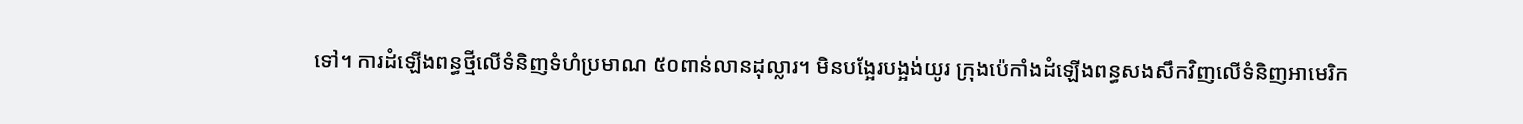ទៅ។ ការដំឡើងពន្ធថ្មីលើទំនិញទំហំប្រមាណ ៥០ពាន់លានដុល្លារ។ មិនបង្អែរបង្អង់យូរ ក្រុងប៉េកាំងដំឡើងពន្ធសងសឹកវិញលើទំនិញអាមេរិក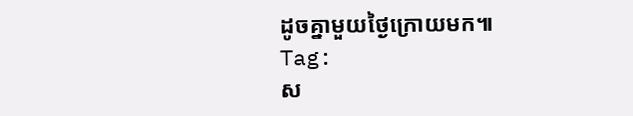ដូចគ្នាមួយថ្ងៃក្រោយមក៕
Tag:
ស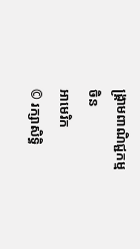ង្គ្រាមពាណិជ្ជកម្ម
ចិន
អាមេរិក
© រក្សាសិទ្ធិ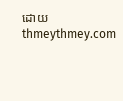ដោយ thmeythmey.com